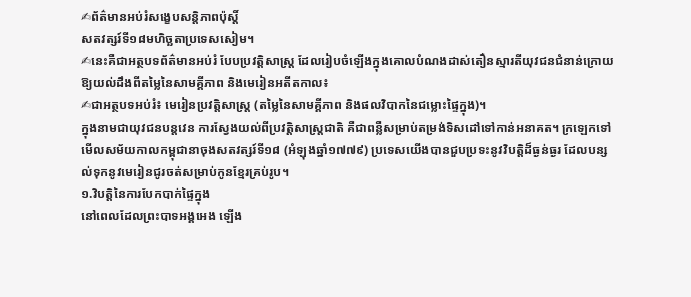✍ព័ត៌មានអប់រំសង្ខេបសន្តិភាពប៉ុស្តិ៍
សតវត្សរ៍ទី១៨មហិច្ឆតាប្រទេសសៀម។
✍នេះគឺជាអត្ថបទព័ត៌មានអប់រំ បែបប្រវត្តិសាស្ត្រ ដែលរៀបចំឡើងក្នុងគោលបំណងដាស់តឿនស្មារតីយុវជនជំនាន់ក្រោយ ឱ្យយល់ដឹងពីតម្លៃនៃសាមគ្គីភាព និងមេរៀនអតីតកាល៖
✍ជាអត្ថបទអប់រំ៖ មេរៀនប្រវត្តិសាស្ត្រ (តម្លៃនៃសាមគ្គីភាព និងផលវិបាកនៃជម្លោះផ្ទៃក្នុង)។
ក្នុងនាមជាយុវជនបន្តវេន ការស្វែងយល់ពីប្រវត្តិសាស្ត្រជាតិ គឺជាពន្លឺសម្រាប់តម្រង់ទិសដៅទៅកាន់អនាគត។ ក្រឡេកទៅមើលសម័យកាលកម្ពុជានាចុងសតវត្សរ៍ទី១៨ (អំឡុងឆ្នាំ១៧៧៩) ប្រទេសយើងបានជួបប្រទះនូវវិបត្តិដ៏ធ្ងន់ធ្ងរ ដែលបន្សល់ទុកនូវមេរៀនជូរចត់សម្រាប់កូនខ្មែរគ្រប់រូប។
១.វិបត្តិនៃការបែកបាក់ផ្ទៃក្នុង
នៅពេលដែលព្រះបាទអង្គអេង ឡើង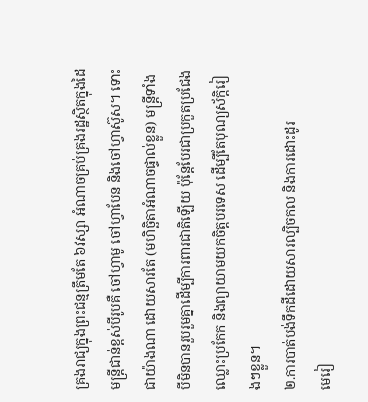គ្រងរាជ្យក្នុងព្រះជន្មត្រឹមតែ ៦វស្សា អំណាចគ្រប់គ្រងរដ្ឋស្ថិតក្នុងដៃមន្ត្រីជាន់ខ្ពស់បីរូបគឺ ចៅហ្វាមូ ចៅហ្វាបែន និងចៅហ្វាស៊ូស។ ទោះជាយ៉ាងណា ដោយសារតែ (មហិច្ឆិតាអំណាចផ្ទាល់ខ្លួន) មន្ត្រីទាំងបីមិនបានរួបរួមគ្នាដើម្បីការពារជាតិឡើយ ប៉ុន្តែបែរជាប្រកួតប្រជែង ឈ្លោះប្រកែក និងព្យាយាមយកចិត្តបរទេស ដើម្បីតែបុណ្យស័ក្តិរៀងៗខ្លួន។
២.ការបាត់បង់ទឹកដីដោយសារល្បិចកល និងការដោះដូរ
មេរៀ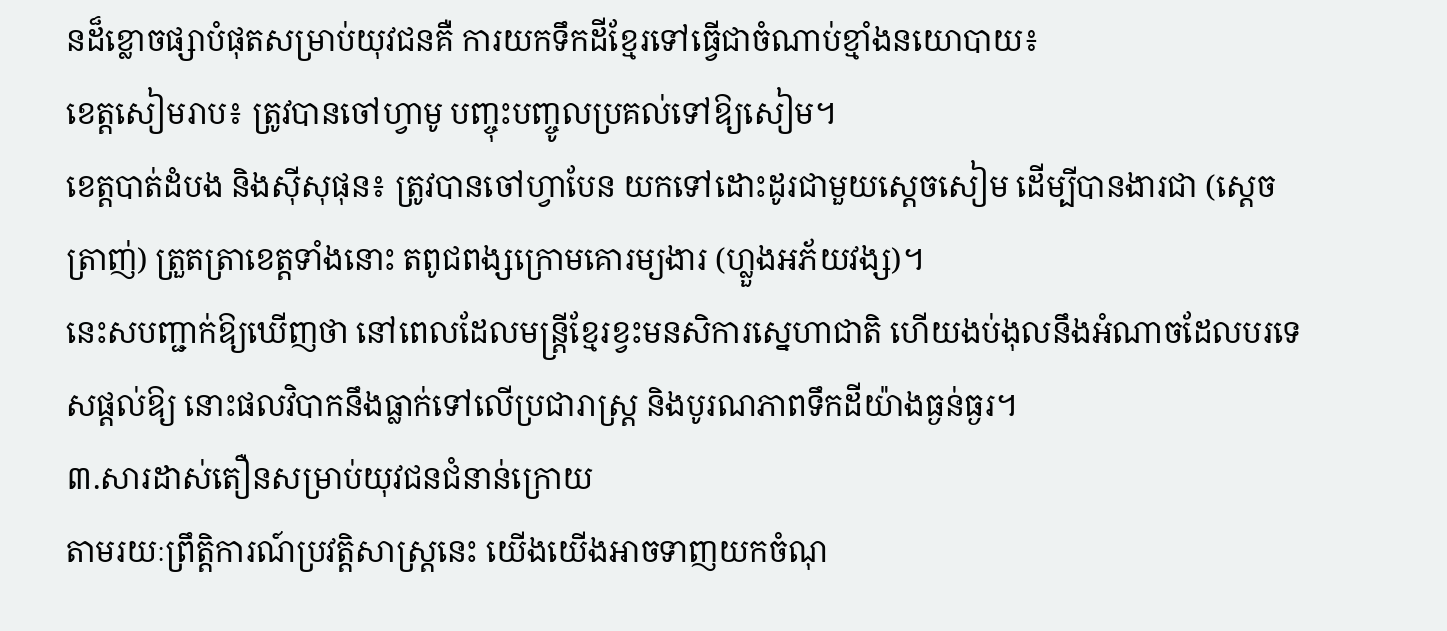នដ៏ខ្លោចផ្សាបំផុតសម្រាប់យុវជនគឺ ការយកទឹកដីខ្មែរទៅធ្វើជាចំណាប់ខ្មាំងនយោបាយ៖
ខេត្តសៀមរាប៖ ត្រូវបានចៅហ្វាមូ បញ្ចុះបញ្ចូលប្រគល់ទៅឱ្យសៀម។
ខេត្តបាត់ដំបង និងស៊ីសុផុន៖ ត្រូវបានចៅហ្វាបែន យកទៅដោះដូរជាមួយស្ដេចសៀម ដើម្បីបានងារជា (ស្ដេចត្រាញ់) ត្រួតត្រាខេត្តទាំងនោះ តពូជពង្សក្រោមគោរម្យងារ (ហ្លួងអភ័យវង្ស)។
នេះសបញ្ជាក់ឱ្យឃើញថា នៅពេលដែលមន្ត្រីខ្មែរខ្វះមនសិការស្នេហាជាតិ ហើយងប់ងុលនឹងអំណាចដែលបរទេសផ្តល់ឱ្យ នោះផលវិបាកនឹងធ្លាក់ទៅលើប្រជារាស្ត្រ និងបូរណភាពទឹកដីយ៉ាងធ្ងន់ធ្ងរ។
៣.សារដាស់តឿនសម្រាប់យុវជនជំនាន់ក្រោយ
តាមរយៈព្រឹត្តិការណ៍ប្រវត្តិសាស្ត្រនេះ យើងយើងអាចទាញយកចំណុ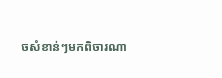ចសំខាន់ៗមកពិចារណា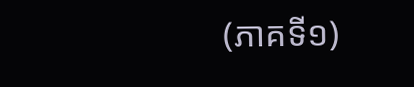(ភាគទី១)